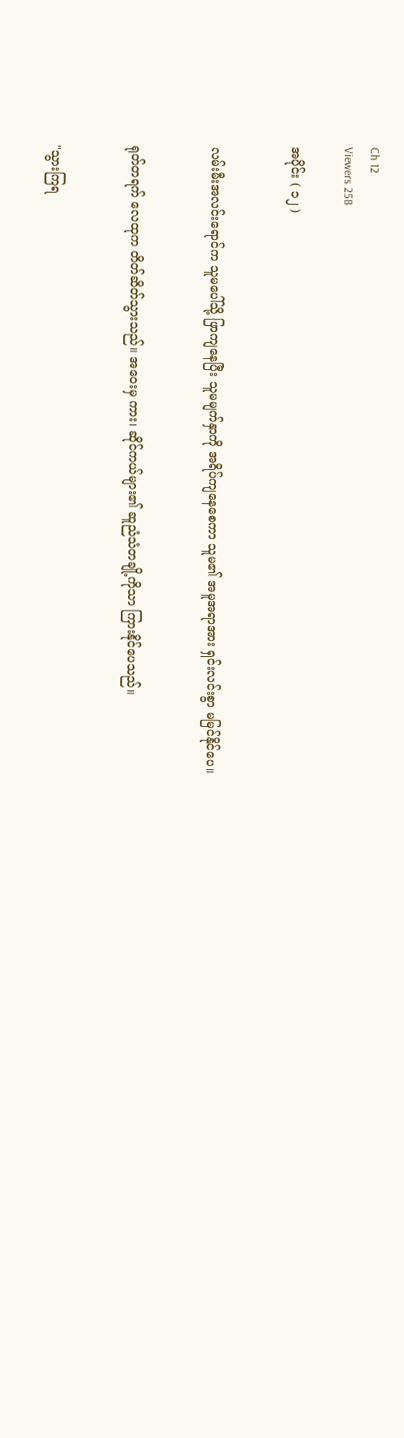Ch 12
Viewers 258

အပိုင်း ( ၁၂ )


လမ်းမီးအလင်းရောင်က သူမပေါ်သို့ ဖြာကျနေပြီး သူမမျက်နှာကို အရိပ်ကျနေစေကာ သူမ၏ အမူအရာအား ရှင်းလင်းစွာ မမြင်နိုင်ပေ။


ရုတ်တရက် လေထုက တိတ်ဆိတ်သွားသည်။ အဝေးမှ ကား၊ ဆိုင်ကယ်များ၏ ဆူညံသံတချို့ကိုသာ ကြားနိုင်ပေသည်။


"သွားကြရ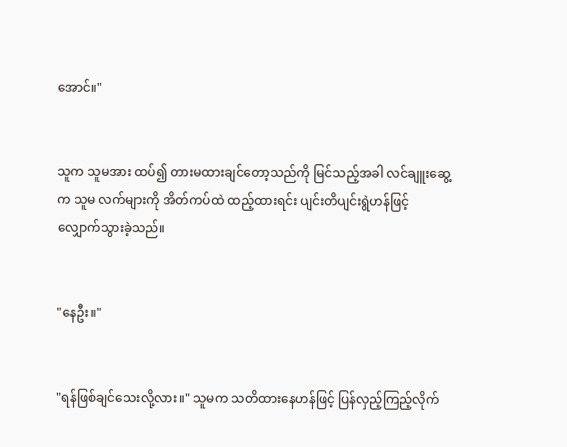အောင်။"


သူက သူမအား ထပ်၍ တားမထားချင်တော့သည်ကို မြင်သည့်အခါ လင်ချူးဆွေ့က သူမ လက်များကို အိတ်ကပ်ထဲ ထည့်ထားရင်း ပျင်းတိပျင်းရွဲဟန်ဖြင့် လျှောက်သွားခဲ့သည်။


"နေဦး။"


"ရန်ဖြစ်ချင်သေးလို့လား။" သူမက သတိထားနေဟန်ဖြင့် ပြန်လှည့်ကြည့်လိုက်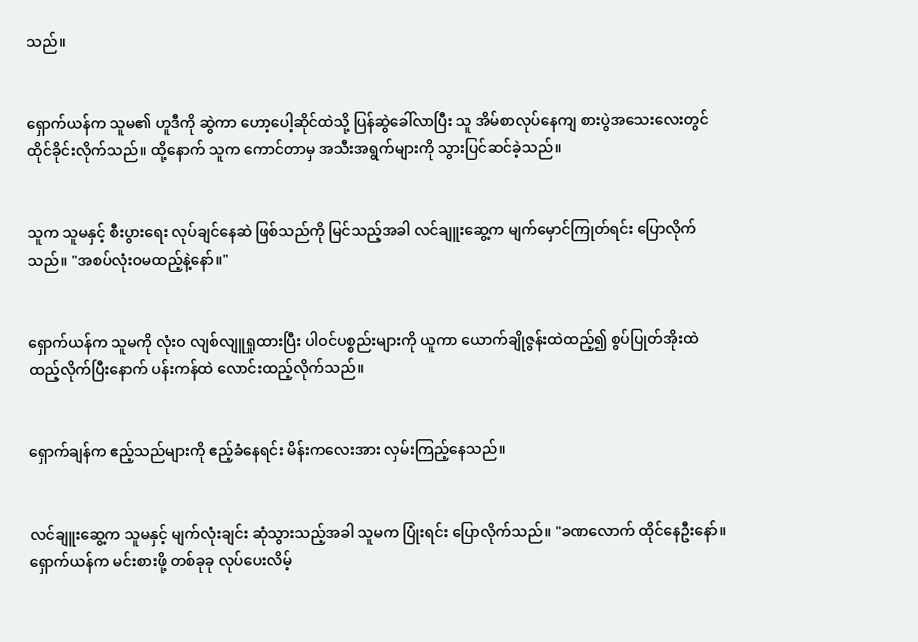သည်။


ရှောက်ယန်က သူမ၏ ဟူဒီကို ဆွဲကာ ဟော့ပေါ့ဆိုင်ထဲသို့ ပြန်ဆွဲခေါ်လာပြီး သူ အိမ်စာလုပ်နေကျ စားပွဲအသေးလေးတွင် ထိုင်ခိုင်းလိုက်သည်။ ထို့နောက် သူက ကောင်တာမှ အသီးအရွက်များကို သွားပြင်ဆင်ခဲ့သည်။


သူက သူမနှင့် စီးပွားရေး လုပ်ချင်နေဆဲ ဖြစ်သည်ကို မြင်သည့်အခါ လင်ချူးဆွေ့က မျက်မှောင်ကြုတ်ရင်း ပြောလိုက်သည်။ "အစပ်လုံးဝမထည့်နဲ့နော်။"


ရှောက်ယန်က သူမကို လုံးဝ လျစ်လျူရှုထားပြီး ပါဝင်ပစ္စည်းများကို ယူကာ ယောက်ချိုဇွန်းထဲထည့်၍ စွပ်ပြုတ်အိုးထဲ ထည့်လိုက်ပြီးနောက် ပန်းကန်ထဲ လောင်းထည့်လိုက်သည်။


ရှောက်ချန်က ဧည့်သည်များကို ဧည့်ခံနေရင်း မိန်းကလေးအား လှမ်းကြည့်နေသည်။


လင်ချူးဆွေ့က သူမနှင့် မျက်လုံးချင်း ဆုံသွားသည့်အခါ သူမက ပြုံးရင်း ပြောလိုက်သည်။ "ခဏလောက် ထိုင်နေဦးနော်။ ရှောက်ယန်က မင်းစားဖို့ တစ်ခုခု လုပ်ပေးလိမ့်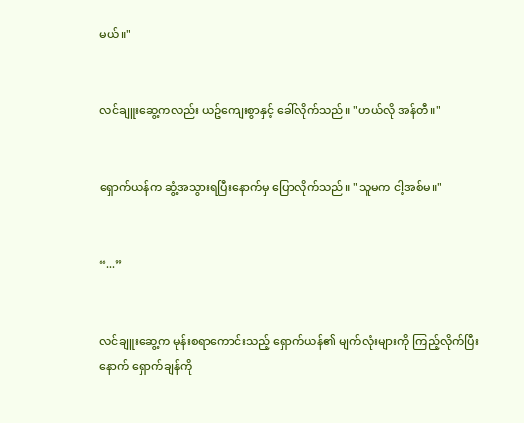မယ်။"


လင်ချူးဆွေ့ကလည်း ယဥ်ကျေးစွာနှင့် ခေါ်လိုက်သည်။ "ဟယ်လို အန်တီ။"


ရှောက်ယန်က ဆွံ့အသွားရပြီးနောက်မှ ပြောလိုက်သည်။ "သူမက ငါ့အစ်မ။"


“...”


လင်ချူးဆွေ့က မုန်းစရာကောင်းသည့် ရှောက်ယန်၏ မျက်လုံးများကို ကြည့်လိုက်ပြီးနောက် ရှောက်ချန်ကို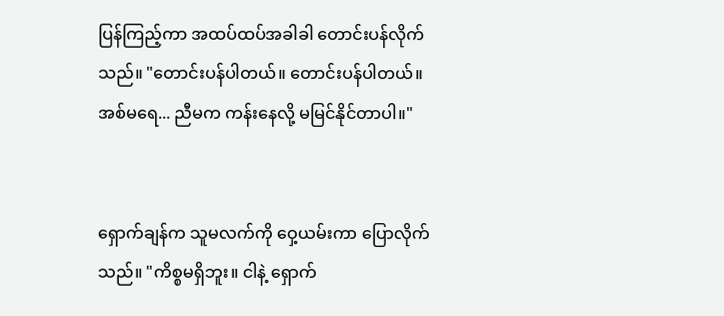ပြန်ကြည့်ကာ အထပ်ထပ်အခါခါ တောင်းပန်လိုက်သည်။ "တောင်းပန်ပါတယ်။ တောင်းပန်ပါတယ်။ အစ်မရေ... ညီမက ကန်းနေလို့ မမြင်နိုင်တာပါ။"


ရှောက်ချန်က သူမလက်ကို ဝှေ့ယမ်းကာ ပြောလိုက်သည်။ "ကိစ္စမရှိဘူး။ ငါနဲ့ ရှောက်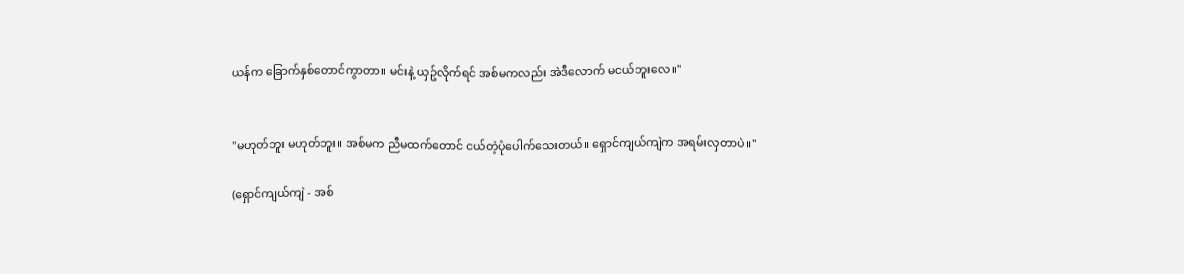ယန်က ခြောက်နှစ်တောင်ကွာတာ။ မင်းနဲ့ ယှဥ်လိုက်ရင် အစ်မကလည်း အဲဒီလောက် မငယ်ဘူးလေ။"


"မဟုတ်ဘူး မဟုတ်ဘူး။ အစ်မက ညီမထက်တောင် ငယ်တဲ့ပုံပေါက်သေးတယ်။ ရှောင်ကျယ်ကျဲက အရမ်းလှတာပဲ။"

(ရှောင်ကျယ်ကျဲ - အစ်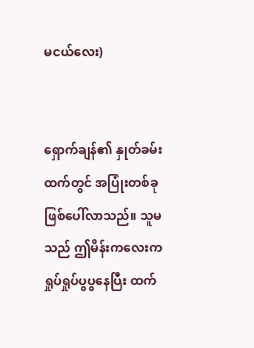မငယ်လေး)


ရှောက်ချန်၏ နှုတ်ခမ်းထက်တွင် အပြုံးတစ်ခု ဖြစ်ပေါ်လာသည်။ သူမသည် ဤမိန်းကလေးက ရှုပ်ရှုပ်ပွပွနေပြီး ထက်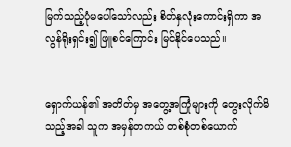မြက်သည့်ပုံမပေါ်သော်လည်း စိတ်နှလုံးကောင်းရှိကာ အလွန်ရိုးရှင်း၍ ဖြူစင်ကြောင်း မြင်နိုင်ပေသည်။


ရှောက်ယန်၏ အတိတ်မှ အတွေ့အကြုံများကို တွေးလိုက်မိသည့်အခါ သူက အမှန်တကယ် တစ်စုံတစ်ယောက်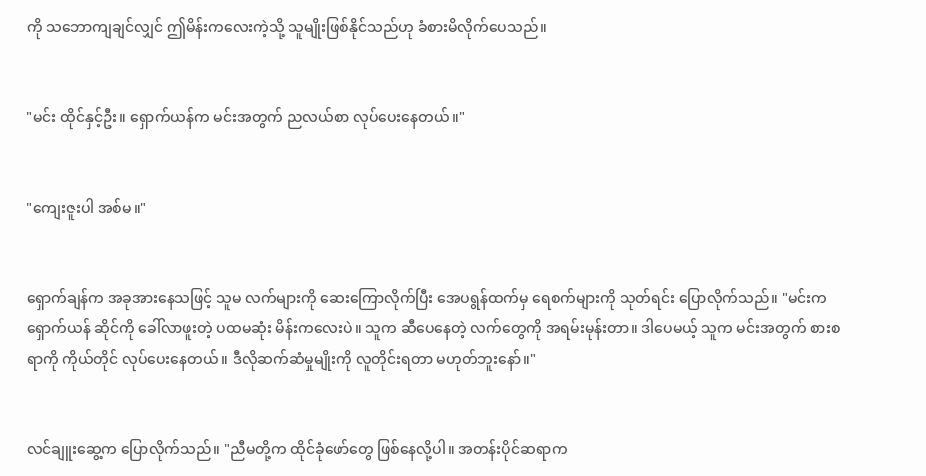ကို သဘောကျချင်လျှင် ဤမိန်းကလေးကဲ့သို့ သူမျိုးဖြစ်နိုင်သည်ဟု ခံစားမိလိုက်ပေသည်။


"မင်း ထိုင်နှင့်ဦး။ ရှောက်ယန်က မင်းအတွက် ညလယ်စာ လုပ်ပေးနေတယ်။"


"ကျေးဇူးပါ အစ်မ။"


ရှောက်ချန်က အခုအားနေသဖြင့် သူမ လက်များကို ဆေးကြောလိုက်ပြီး အေပရွန်ထက်မှ ရေစက်များကို သုတ်ရင်း ပြောလိုက်သည်။ "မင်းက ရှောက်ယန် ဆိုင်ကို ခေါ်လာဖူးတဲ့ ပထမဆုံး မိန်းကလေးပဲ။ သူက ဆီပေနေတဲ့ လက်တွေကို အရမ်းမုန်းတာ။ ဒါပေမယ့် သူက မင်းအတွက် စားစရာကို ကိုယ်တိုင် လုပ်ပေးနေတယ်။ ဒီလိုဆက်ဆံမှုမျိုးကို လူတိုင်းရတာ မဟုတ်ဘူးနော်။"


လင်ချူးဆွေ့က ပြောလိုက်သည်။ "ညီမတို့က ထိုင်ခုံဖော်တွေ ဖြစ်နေလို့ပါ။ အတန်းပိုင်ဆရာက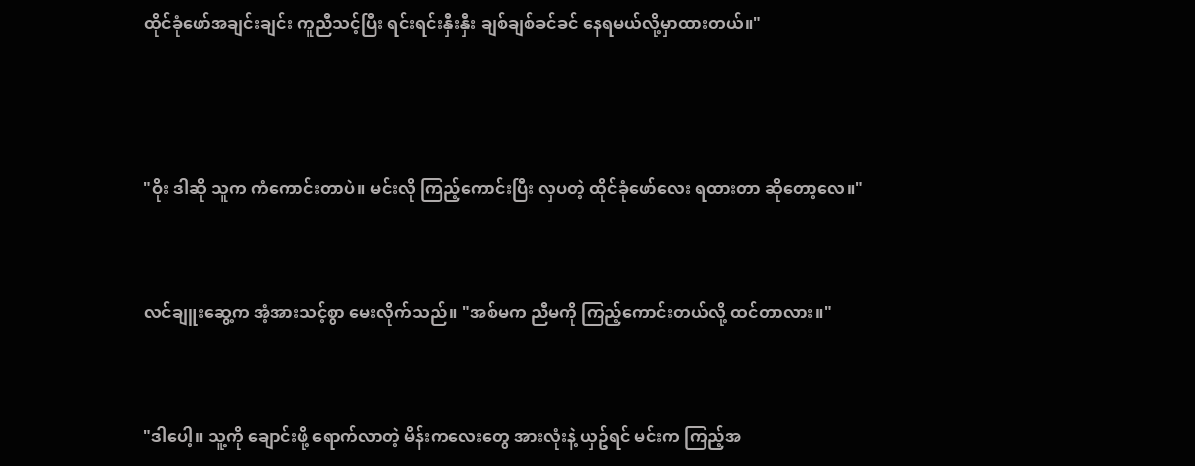ထိုင်ခုံဖော်အချင်းချင်း ကူညီသင့်ပြီး ရင်းရင်းနှီးနှီး ချစ်ချစ်ခင်ခင် နေရမယ်လို့မှာထားတယ်။"



"ဝိုး ဒါဆို သူက ကံကောင်းတာပဲ။ မင်းလို ကြည့်ကောင်းပြီး လှပတဲ့ ထိုင်ခုံဖော်လေး ရထားတာ ဆိုတော့လေ။"


လင်ချူးဆွေ့က အံ့အားသင့်စွာ မေးလိုက်သည်။ "အစ်မက ညီမကို ကြည့်ကောင်းတယ်လို့ ထင်တာလား။"


"ဒါပေါ့။ သူ့ကို ချောင်းဖို့ ရောက်လာတဲ့ မိန်းကလေးတွေ အားလုံးနဲ့ ယှဥ်ရင် မင်းက ကြည့်အ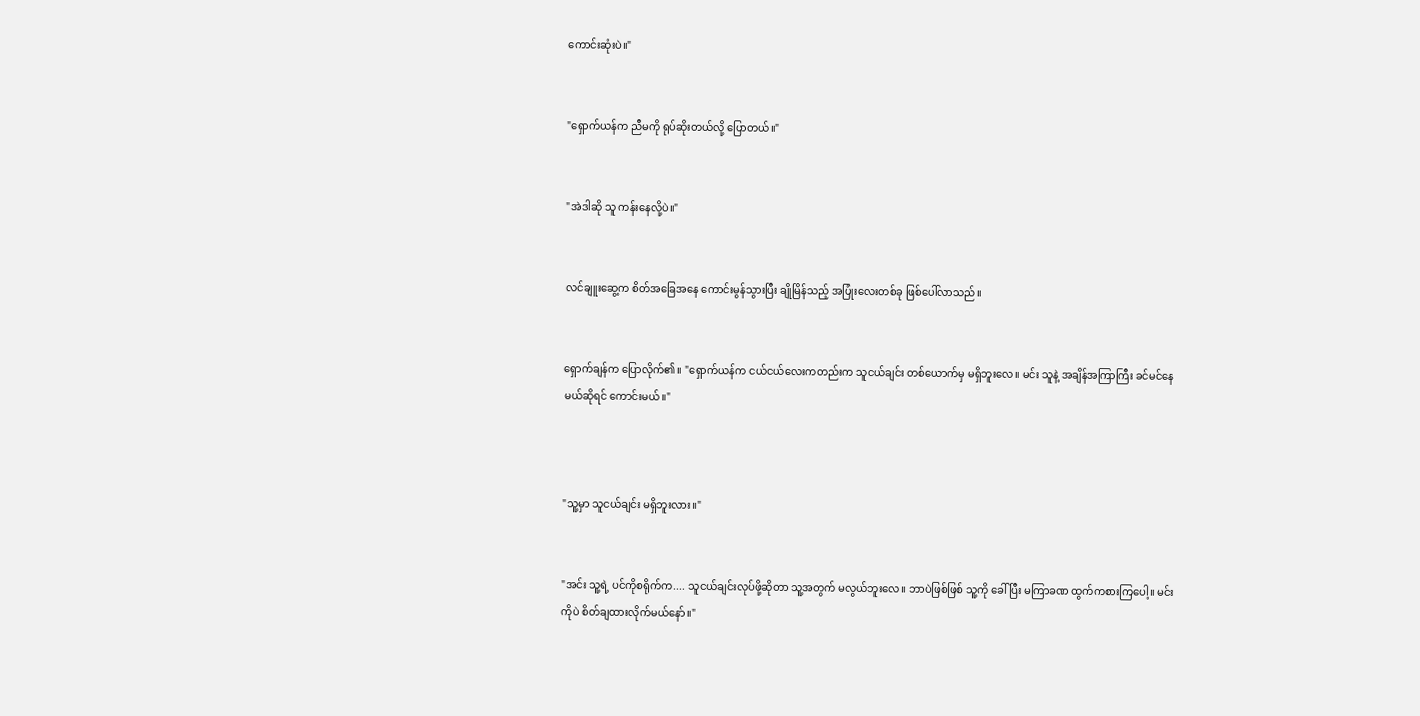ကောင်းဆုံးပဲ။"


"ရှောက်ယန်က ညီမကို ရုပ်ဆိုးတယ်လို့ ပြောတယ်။"


"အဲဒါဆို သူ ကန်းနေလို့ပဲ။"


လင်ချူးဆွေ့က စိတ်အခြေအနေ ကောင်းမွန်သွားပြီး ချိုမြိန်သည့် အပြုံးလေးတစ်ခု ဖြစ်ပေါ်လာသည်။


ရှောက်ချန်က ပြောလိုက်၏။ "ရှောက်ယန်က ငယ်ငယ်လေးကတည်းက သူငယ်ချင်း တစ်ယောက်မှ မရှိဘူးလေ။ မင်း သူနဲ့ အချိန်အကြာကြီး ခင်မင်နေမယ်ဆိုရင် ကောင်းမယ်။"



"သူ့မှာ သူငယ်ချင်း မရှိဘူးလား။"


"အင်း သူ့ရဲ့ ပင်ကိုစရိုက်က.... သူငယ်ချင်းလုပ်ဖို့ဆိုတာ သူ့အတွက် မလွယ်ဘူးလေ။ ဘာပဲဖြစ်ဖြစ် သူ့ကို ခေါ်ပြီး မကြာခဏ ထွက်ကစားကြပေါ့။ မင်းကိုပဲ စိတ်ချထားလိုက်မယ်နော်။"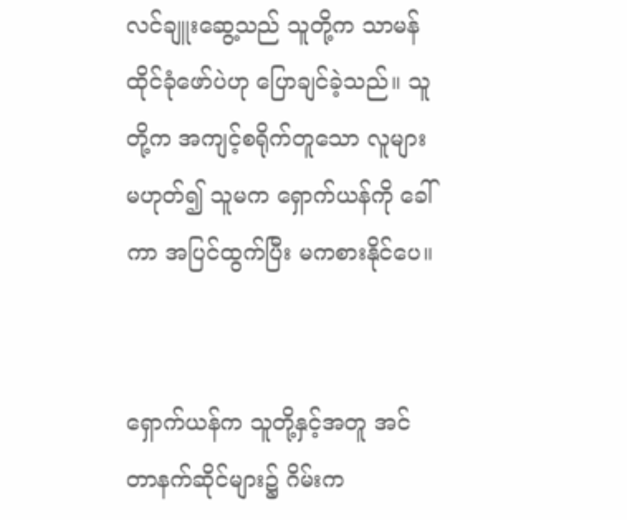လင်ချူးဆွေ့သည် သူတို့က သာမန်ထိုင်ခုံဖော်ပဲဟု ပြောချင်ခဲ့သည်။ သူတို့က အကျင့်စရိုက်တူသော လူများ မဟုတ်၍ သူမက ရှောက်ယန်ကို ခေါ်ကာ အပြင်ထွက်ပြီး မကစားနိုင်ပေ။


ရှောက်ယန်က သူတို့နှင့်အတူ အင်တာနက်ဆိုင်များ၌ ဂိမ်းက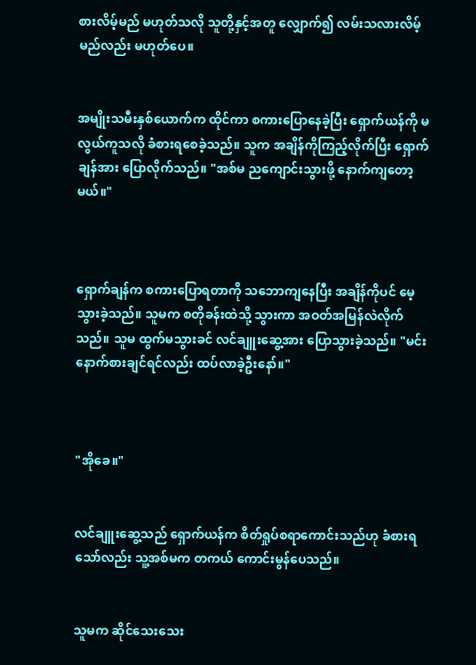စားလိမ့်မည် မဟုတ်သလို သူတို့နှင့်အတူ လျှောက်၍ လမ်းသလားလိမ့်မည်လည်း မဟုတ်ပေ။


အမျိုးသမီးနှစ်ယောက်က ထိုင်ကာ စကားပြောနေခဲ့ပြီး ရှောက်ယန်ကို မလွယ်ကူသလို ခံစားရစေခဲ့သည်။ သူက အချိန်ကိုကြည့်လိုက်ပြီး ရှောက်ချန်အား ပြောလိုက်သည်။ "အစ်မ ညကျောင်းသွားဖို့ နောက်ကျတော့မယ်။"



ရှောက်ချန်က စကားပြောရတာကို သဘောကျနေပြီး အချိန်ကိုပင် မေ့သွားခဲ့သည်။ သူမက စတိုခန်းထဲသို့ သွားကာ အဝတ်အမြန်လဲလိုက်သည်။ သူမ ထွက်မသွားခင် လင်ချူးဆွေ့အား ပြောသွားခဲ့သည်။ "မင်း နောက်စားချင်ရင်လည်း ထပ်လာခဲ့ဦးနော်။"



"အိုခေ။"


လင်ချူးဆွေ့သည် ရှောက်ယန်က စိတ်ရှုပ်စရာကောင်းသည်ဟု ခံစားရသော်လည်း သူ့အစ်မက တကယ် ကောင်းမွန်ပေသည်။


သူမက ဆိုင်သေးသေး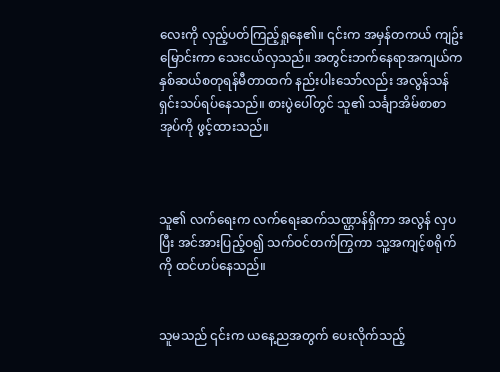လေးကို လှည့်ပတ်ကြည့်ရှုနေ၏။ ၎င်းက အမှန်တကယ် ကျဥ်းမြောင်းကာ သေးငယ်လှသည်။ အတွင်းဘက်နေရာအကျယ်က နှစ်ဆယ်စတုရန်မီတာထက် နည်းပါးသော်လည်း အလွန်သန်ရှင်းသပ်ရပ်နေသည်။ စားပွဲပေါ်တွင် သူ၏ သင်္ချာအိမ်စာစာအုပ်ကို ဖွင့်ထားသည်။



သူ၏ လက်ရေးက လက်ရေးဆက်သဏ္ဌာန်ရှိကာ အလွန် လှပပြီး အင်အားပြည့်ဝ၍ သက်ဝင်တက်ကြွကာ သူ့အကျင့်စရိုက်ကို ထင်ဟပ်နေသည်။


သူမသည် ၎င်းက ယနေ့ညအတွက် ပေးလိုက်သည့်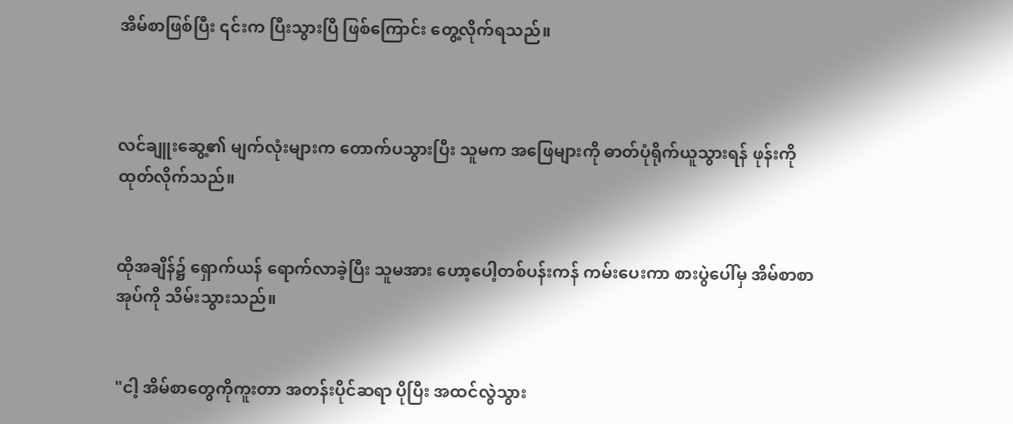အိမ်စာဖြစ်ပြီး ၎င်းက ပြီးသွားပြီ ဖြစ်ကြောင်း တွေ့လိုက်ရသည်။



လင်ချူးဆွေ့၏ မျက်လုံးများက တောက်ပသွားပြီး သူမက အဖြေများကို ဓာတ်ပုံရိုက်ယူသွားရန် ဖုန်းကို ထုတ်လိုက်သည်။


ထိုအချိန်၌ ရှောက်ယန် ရောက်လာခဲ့ပြီး သူမအား ဟော့ပေါ့တစ်ပန်းကန် ကမ်းပေးကာ စားပွဲပေါ်မှ အိမ်စာစာအုပ်ကို သိမ်းသွားသည်။


"ငါ့ အိမ်စာတွေကိုကူးတာ အတန်းပိုင်ဆရာ ပိုပြီး အထင်လွဲသွား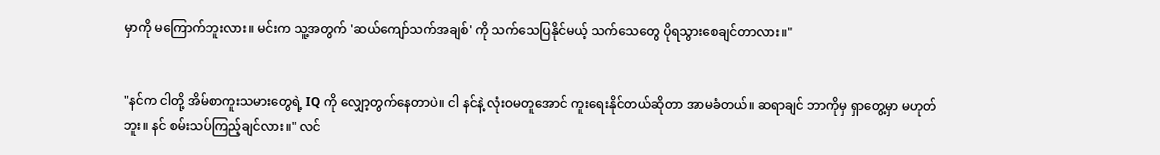မှာကို မကြောက်ဘူးလား။ မင်းက သူ့အတွက် 'ဆယ်ကျော်သက်အချစ်' ကို သက်သေပြနိုင်မယ့် သက်သေတွေ ပိုရသွားစေချင်တာလား။"


"နင်က ငါတို့ အိမ်စာကူးသမားတွေရဲ့ IQ ကို လျှော့တွက်နေတာပဲ။ ငါ နင်နဲ့ လုံးဝမတူအောင် ကူးရေးနိုင်တယ်ဆိုတာ အာမခံတယ်။ ဆရာချင် ဘာကိုမှ ရှာတွေ့မှာ မဟုတ်ဘူး။ နင် စမ်းသပ်ကြည့်ချင်လား။" လင်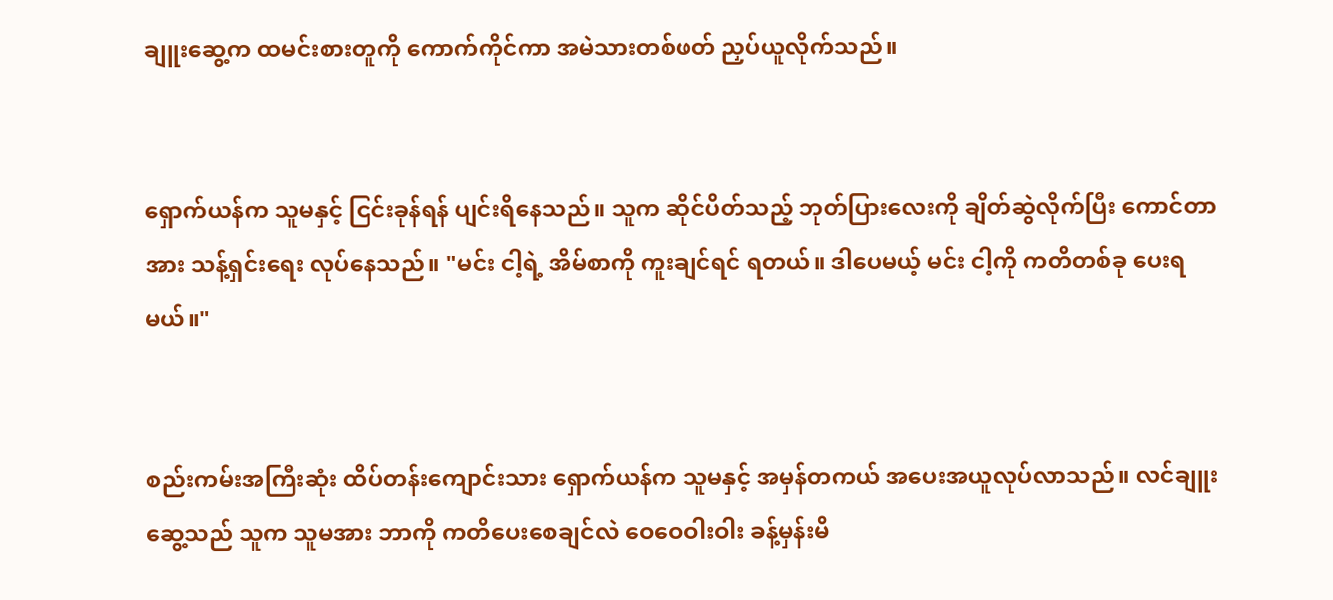ချူးဆွေ့က ထမင်းစားတူကို ကောက်ကိုင်ကာ အမဲသားတစ်ဖတ် ညှပ်ယူလိုက်သည်။


ရှောက်ယန်က သူမနှင့် ငြင်းခုန်ရန် ပျင်းရိနေသည်။ သူက ဆိုင်ပိတ်သည့် ဘုတ်ပြားလေးကို ချိတ်ဆွဲလိုက်ပြီး ကောင်တာအား သန့်ရှင်းရေး လုပ်နေသည်။ "မင်း ငါ့ရဲ့ အိမ်စာကို ကူးချင်ရင် ရတယ်။ ဒါပေမယ့် မင်း ငါ့ကို ကတိတစ်ခု ပေးရမယ်။"


စည်းကမ်းအကြီးဆုံး ထိပ်တန်းကျောင်းသား ရှောက်ယန်က သူမနှင့် အမှန်တကယ် အပေးအယူလုပ်လာသည်။ လင်ချူးဆွေ့သည် သူက သူမအား ဘာကို ကတိပေးစေချင်လဲ ဝေဝေဝါးဝါး ခန့်မှန်းမိ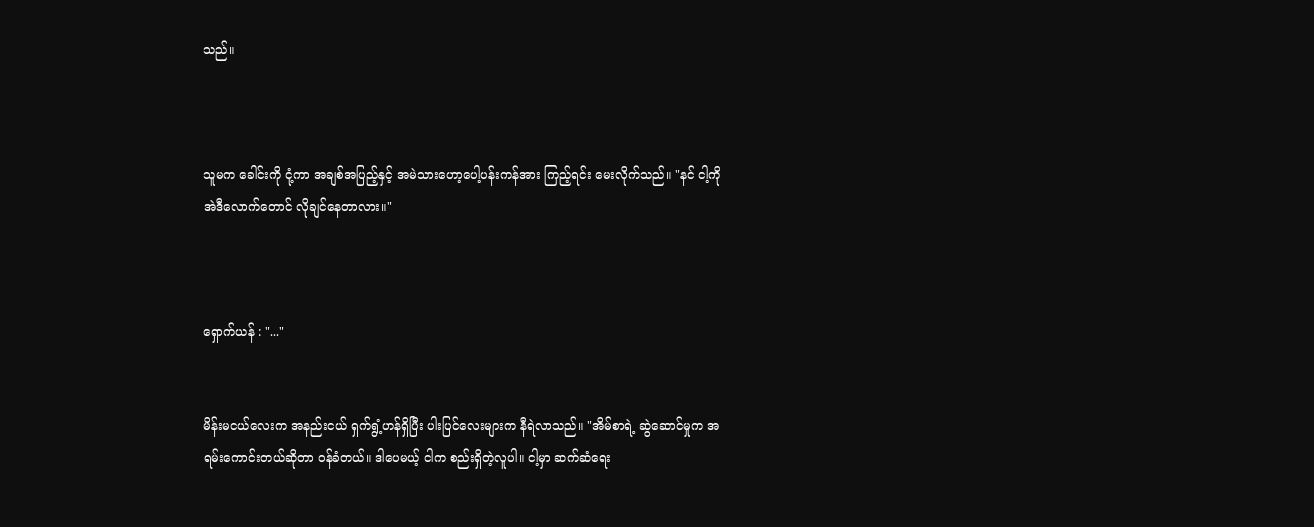သည်။



သူမက ခေါင်းကို ငုံ့ကာ အချစ်အပြည့်နှင့် အမဲသားဟော့ပေါ့ပန်းကန်အား ကြည့်ရင်း မေးလိုက်သည်။ "နင် ငါ့ကို အဲဒီလောက်တောင် လိုချင်နေတာလား။"



ရှောက်ယန် : "..."


မိန်းမငယ်လေးက အနည်းငယ် ရှက်ရွံ့ဟန်ရှိပြီး ပါးပြင်လေးများက နီရဲလာသည်။ "အိမ်စာရဲ့ ဆွဲဆောင်မှုက အရမ်းကောင်းတယ်ဆိုတာ ဝန်ခံတယ်။ ဒါပေမယ့် ငါက စည်းရှိတဲ့လူပါ။ ငါ့မှာ ဆက်ဆံရေး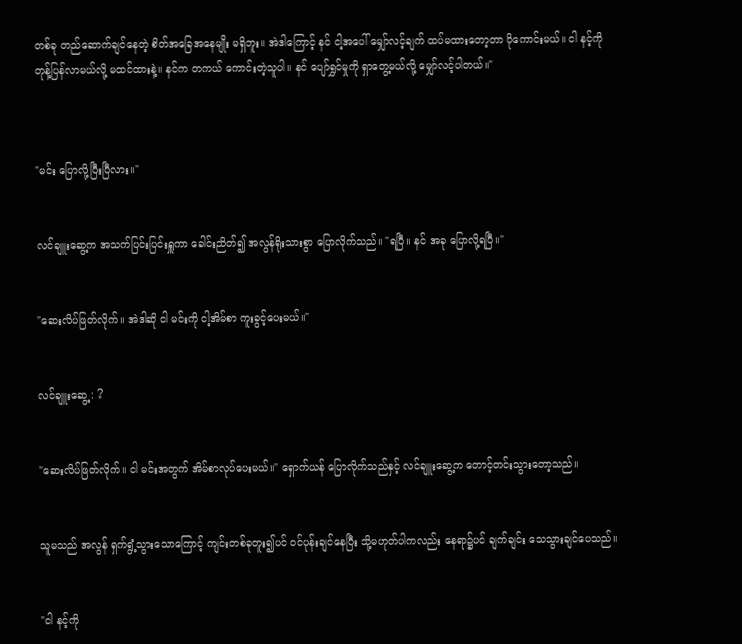တစ်ခု တည်ဆောက်ချင်နေတဲ့ စိတ်အခြေအနေမျိုး မရှိဘူး။ အဲဒါကြောင့် နင် ငါ့အပေါ် မျှော်လင့်ချက် ထပ်မထားတော့တာ ပိုကောင်းမယ်။ ငါ နင့်ကို တုန့်ပြန်လာမယ်လို့ မထင်ထားနဲ့။ နင်က တကယ် ကောင်းတဲ့သူပါ။ နင် ပျော်ရွှင်မှုကို ရှာတွေ့မယ်လို့ မျှော်လင့်ပါတယ်။"



"မင်း ပြောလို့ပြီးပြီလား။"


လင်ချူးဆွေ့က အသက်ပြင်းပြင်းရှူကာ ခေါင်းညိတ်၍ အလွန်ရိုးသားစွာ ပြောလိုက်သည်။ "ရပြီ။ နင် အခု ပြောလို့ရပြီ။"


"ဆေးလိပ်ဖြတ်လိုက်။ အဲဒါဆို ငါ မင်းကို ငါ့အိမ်စာ ကူးခွင့်ပေးမယ်။"


လင်ချူးဆွေ့ : ?


"ဆေးလိပ်ဖြတ်လိုက်။ ငါ မင်းအတွက် အိမ်စာလုပ်ပေးမယ်။" ရှောက်ယန် ပြောလိုက်သည်နှင့် လင်ချူးဆွေ့က တောင့်တင်းသွားတော့သည်။


သူမသည် အလွန် ရှက်ရွံ့သွားသောကြောင့် ကျင်းတစ်ခုတူး၍ပင် ဝင်ပုန်းချင်နေပြီး သို့မဟုတ်ပါကလည်း နေရာ၌ပင် ချက်ချင်း သေသွားချင်ပေသည်။


"ငါ နင့်ကို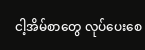ငါ့အိမ်စာတွေ လုပ်ပေးစေ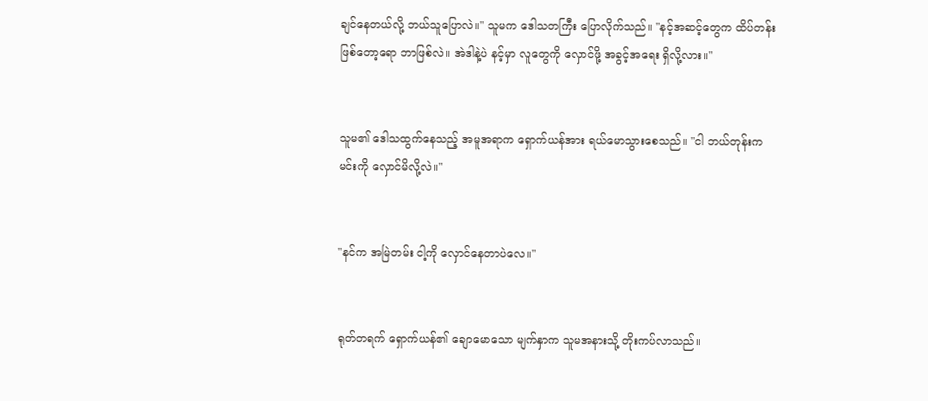ချင်နေတယ်လို့ ဘယ်သူပြောလဲ။" သူမက ဒေါသတကြီး ပြောလိုက်သည်။ "နင့်အဆင့်တွေက ထိပ်တန်းဖြစ်တော့ရော ဘာဖြစ်လဲ။ အဲဒါနဲ့ပဲ နင့်မှာ လူတွေကို လှောင်ဖို့ အခွင့်အရေး ရှိလို့လား။"


သူမ၏ ဒေါသထွက်နေသည့် အမူအရာက ရှောက်ယန်အား ရယ်မောသွားစေသည်။ "ငါ ဘယ်တုန်းက မင်းကို လှောင်မိလို့လဲ။"


"နင်က အမြဲတမ်း ငါ့ကို လှောင်နေတာပဲလေ။"


ရုတ်တရက် ရှောက်ယန်၏ ချောမောသော မျက်နှာက သူမအနားသို့ တိုးကပ်လာသည်။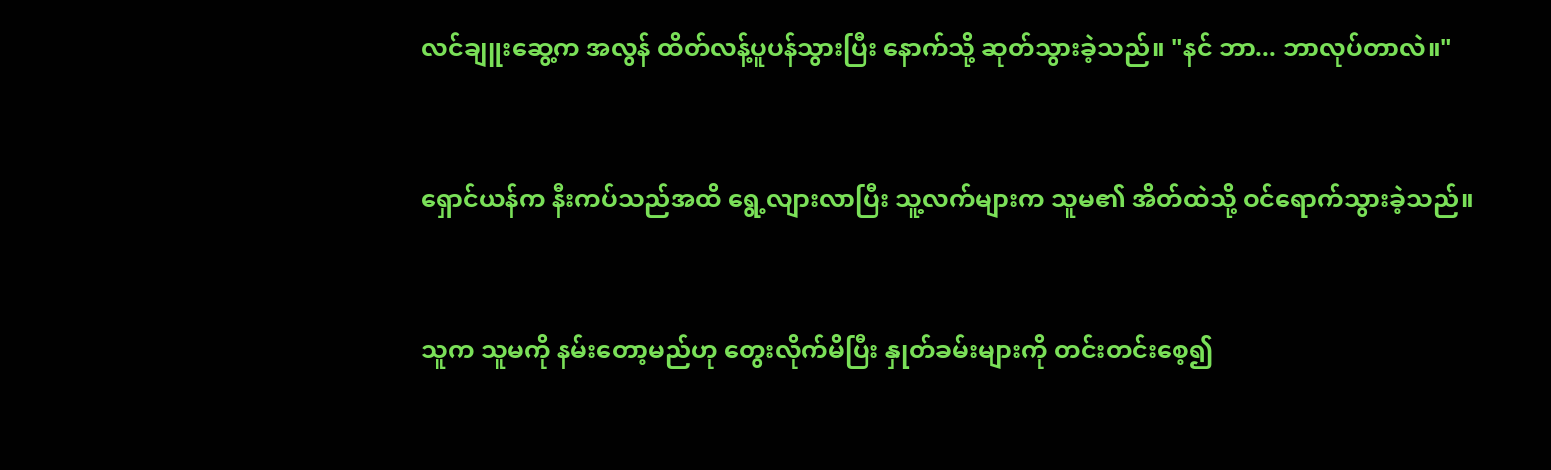လင်ချူးဆွေ့က အလွန် ထိတ်လန့်ပူပန်သွားပြီး နောက်သို့ ဆုတ်သွားခဲ့သည်။ "နင် ဘာ... ဘာလုပ်တာလဲ။"


ရှောင်ယန်က နီးကပ်သည်အထိ ရွေ့လျားလာပြီး သူ့လက်များက သူမ၏ အိတ်ထဲသို့ ဝင်ရောက်သွားခဲ့သည်။


သူက သူမကို နမ်းတော့မည်ဟု တွေးလိုက်မိပြီး နှုတ်ခမ်းများကို တင်းတင်းစေ့၍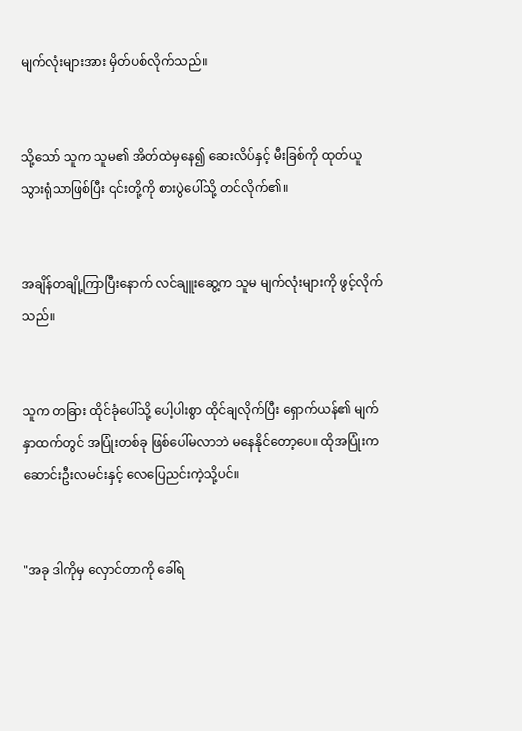မျက်လုံးများအား မှိတ်ပစ်လိုက်သည်။


သို့သော် သူက သူမ၏ အိတ်ထဲမှနေ၍ ဆေးလိပ်နှင့် မီးခြစ်ကို ထုတ်ယူသွားရုံသာဖြစ်ပြီး ၎င်းတို့ကို စားပွဲပေါ်သို့ တင်လိုက်၏။


အချိန်တချို့ကြာပြီးနောက် လင်ချူးဆွေ့က သူမ မျက်လုံးများကို ဖွင့်လိုက်သည်။


သူက တခြား ထိုင်ခုံပေါ်သို့ ပေါ့ပါးစွာ ထိုင်ချလိုက်ပြီး ရှောက်ယန်၏ မျက်နှာထက်တွင် အပြုံးတစ်ခု ဖြစ်ပေါ်မလာဘဲ မနေနိုင်တော့ပေ။ ထိုအပြုံးက ဆောင်းဦးလမင်းနှင့် လေပြေညင်းကဲ့သို့ပင်။


"အခု ဒါကိုမှ လှောင်တာကို ခေါ်ရ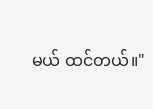မယ် ထင်တယ်။"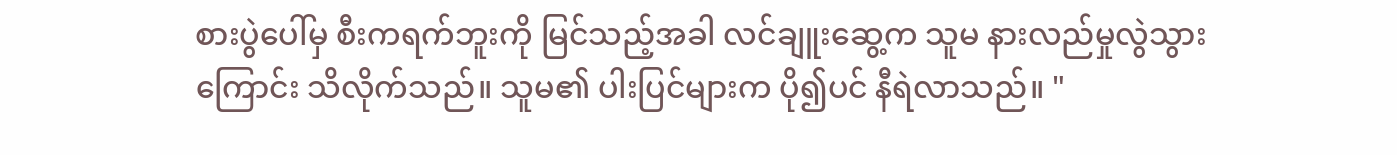စားပွဲပေါ်မှ စီးကရက်ဘူးကို မြင်သည့်အခါ လင်ချူးဆွေ့က သူမ နားလည်မှုလွဲသွားကြောင်း သိလိုက်သည်။ သူမ၏ ပါးပြင်များက ပို၍ပင် နီရဲလာသည်။ "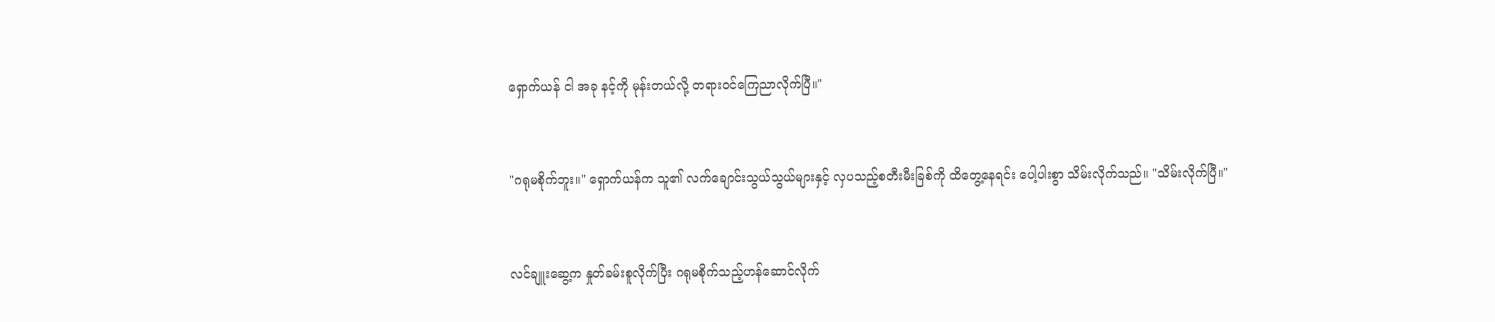ရှောက်ယန် ငါ အခု နင့်ကို မုန်းတယ်လို့ တရားဝင်ကြေညာလိုက်ပြီ။"


"ဂရုမစိုက်ဘူး။" ရှောက်ယန်က သူ၏ လက်ချောင်းသွယ်သွယ်များနှင့် လှပသည့်စတီးမီးခြစ်ကို ထိတွေ့နေရင်း ပေါ့ပါးစွာ သိမ်းလိုက်သည်။ "သိမ်းလိုက်ပြီ။"


လင်ချူးဆွေ့က နှုတ်ခမ်းစူလိုက်ပြီး ဂရုမစိုက်သည့်ဟန်ဆောင်လိုက်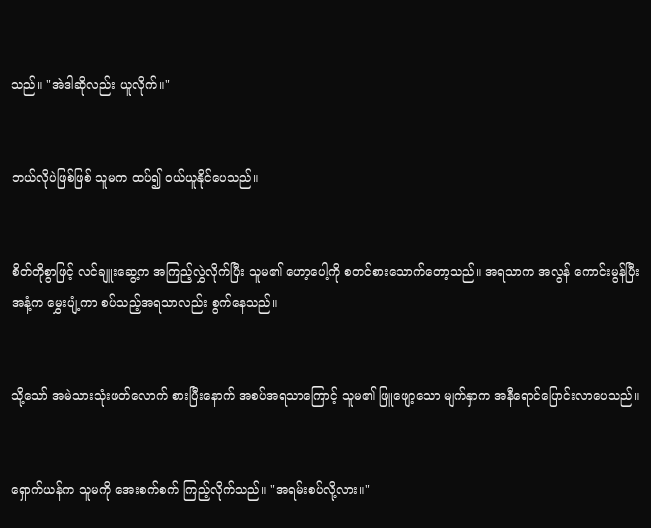သည်။ "အဲဒါဆိုလည်း ယူလိုက်။"


ဘယ်လိုပဲဖြစ်ဖြစ် သူမက ထပ်၍ ဝယ်ယူနိုင်ပေသည်။


စိတ်တိုစွာဖြင့် လင်ချူးဆွေ့က အကြည့်လွှဲလိုက်ပြီး သူမ၏ ဟော့ပေါ့ကို စတင်စားသောက်တော့သည်။ အရသာက အလွန် ကောင်းမွန်ပြီး အနံ့က မွှေးပျံ့ကာ စပ်သည့်အရသာလည်း စွက်နေသည်။


သို့သော် အမဲသားသုံးဖတ်လောက် စားပြီးနောက် အစပ်အရသာကြောင့် သူမ၏ ဖြူဖျော့သော မျက်နှာက အနီရောင်ပြောင်းလာပေသည်။


ရှောက်ယန်က သူမကို အေးစက်စက် ကြည့်လိုက်သည်။ "အရမ်းစပ်လို့လား။"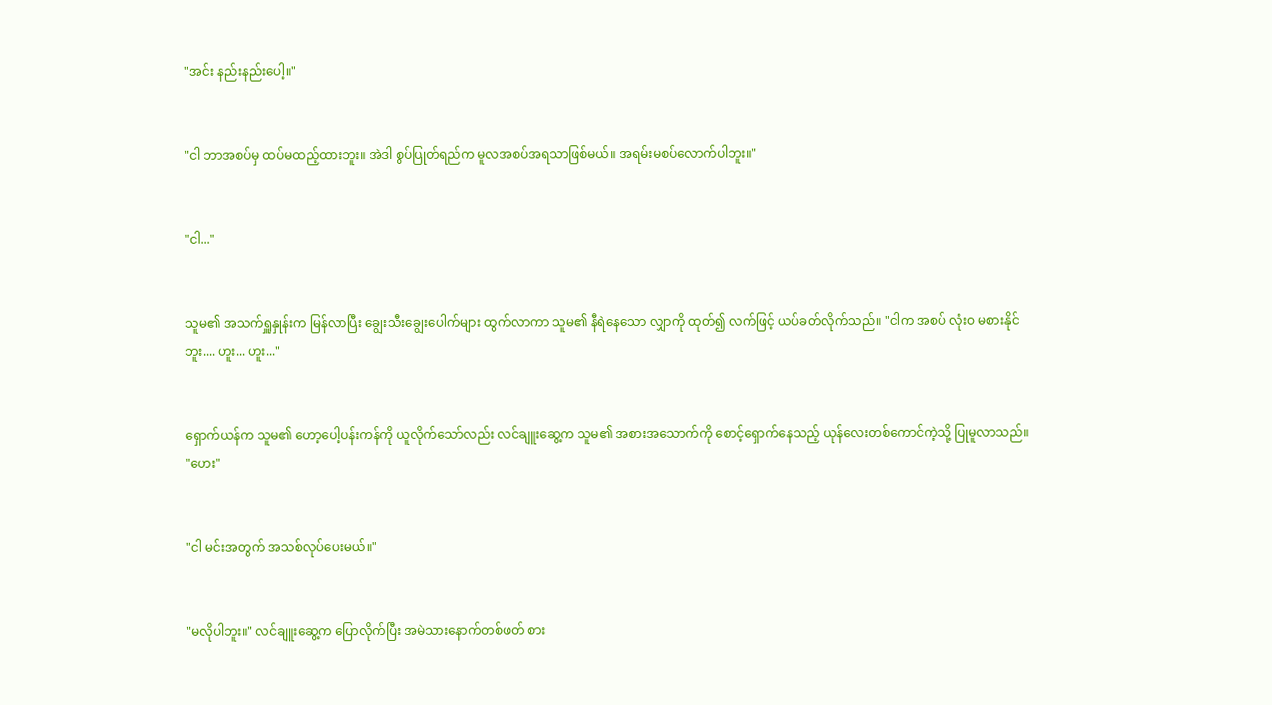"အင်း နည်းနည်းပေါ့။"


"ငါ ဘာအစပ်မှ ထပ်မထည့်ထားဘူး။ အဲဒါ စွပ်ပြုတ်ရည်က မူလအစပ်အရသာဖြစ်မယ်။ အရမ်းမစပ်လောက်ပါဘူး။"


"ငါ..."


သူမ၏ အသက်ရှူနှုန်းက မြန်လာပြီး ချွေးသီးချွေးပေါက်များ ထွက်လာကာ သူမ၏ နီရဲနေသော လျှာကို ထုတ်၍ လက်ဖြင့် ယပ်ခတ်လိုက်သည်။ "ငါက အစပ် လုံးဝ မစားနိုင်ဘူး.... ဟူး... ဟူး..."


ရှောက်ယန်က သူမ၏ ဟော့ပေါ့ပန်းကန်ကို ယူလိုက်သော်လည်း လင်ချူးဆွေ့က သူမ၏ အစားအသောက်ကို စောင့်ရှောက်နေသည့် ယုန်လေးတစ်ကောင်ကဲ့သို့ ပြုမူလာသည်။ "ဟေး"


"ငါ မင်းအတွက် အသစ်လုပ်ပေးမယ်။"


"မလိုပါဘူး။" လင်ချူးဆွေ့က ပြောလိုက်ပြီး အမဲသားနောက်တစ်ဖတ် စား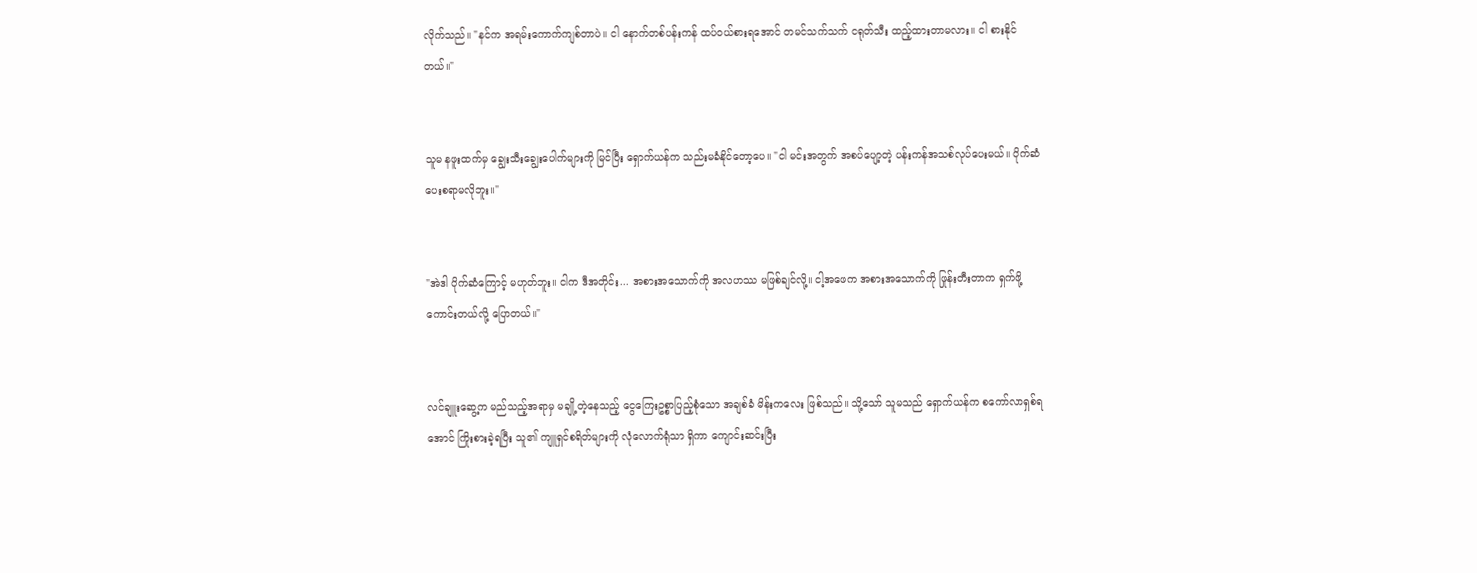လိုက်သည်။ "နင်က အရမ်းကောက်ကျစ်တာပဲ။ ငါ နောက်တစ်ပန်းကန် ထပ်ဝယ်စားရအောင် တမင်သက်သက် ငရုတ်သီး ထည့်ထားတာမလား။ ငါ စားနိုင်တယ်။"


သူမ နဖူးထက်မှ ချွေးသီးချွေးပေါက်များကို မြင်ပြီး ရှောက်ယန်က သည်းမခံနိုင်တော့ပေ။ "ငါ မင်းအတွက် အစပ်ပျော့တဲ့ ပန်းကန်အသစ်လုပ်ပေးမယ်။ ပိုက်ဆံပေးစရာမလိုဘူး။"


"အဲဒါ ပိုက်ဆံကြောင့် မဟုတ်ဘူး။ ငါက ဒီအတိုင်း... အစားအသောက်ကို အလဟဿ မဖြစ်ချင်လို့။ ငါ့အဖေက အစားအသောက်ကို ဖြုန်းတီးတာက ရှက်ဖို့ကောင်းတယ်လို့ ပြောတယ်။"


လင်ချူးဆွေ့က မည်သည့်အရာမှ မချို့တဲ့နေသည့် ငွေကြေးဥစ္စာပြည့်စုံသော အချစ်ခံ မိန်းကလေး ဖြစ်သည်။ သို့သော် သူမသည် ရှောက်ယန်က စကော်လာရှစ်ရအောင် ကြိုးစားခဲ့ရပြီး သူ၏ ကျူရှင်စရိတ်များကို လုံလောက်ရုံသာ ရှိကာ ကျောင်းဆင်းပြီး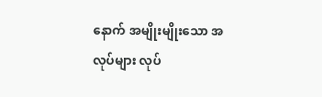နောက် အမျိုးမျိုးသော အလုပ်များ လုပ်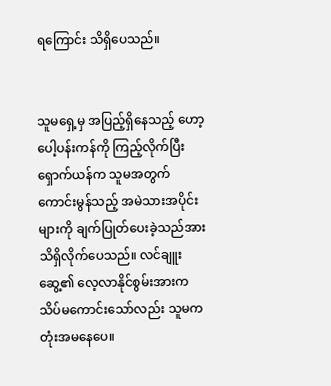ရကြောင်း သိရှိပေသည်။


သူမရှေ့မှ အပြည့်ရှိနေသည့် ဟော့ပေါ့ပန်းကန်ကို ကြည့်လိုက်ပြီး ရှောက်ယန်က သူမအတွက် ကောင်းမွန်သည့် အမဲသားအပိုင်းများကို ချက်ပြုတ်ပေးခဲ့သည်အား သိရှိလိုက်ပေသည်။ လင်ချူးဆွေ့၏ လေ့လာနိုင်စွမ်းအားက သိပ်မကောင်းသော်လည်း သူမက တုံးအမနေပေ။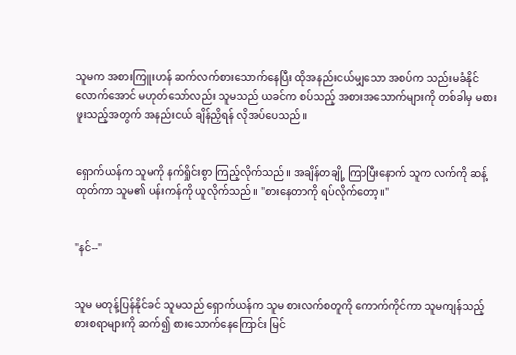သူမက အစားကြူးဟန် ဆက်လက်စားသောက်နေပြီး ထိုအနည်းငယ်မျှသော အစပ်က သည်းမခံနိုင်လောက်အောင် မဟုတ်သော်လည်း သူမသည် ယခင်က စပ်သည့် အစားအသောက်များကို တစ်ခါမှ မစားဖူးသည့်အတွက် အနည်းငယ် ချိန်ညှိရန် လိုအပ်ပေသည်။


ရှောက်ယန်က သူမကို နက်ရှိုင်းစွာ ကြည့်လိုက်သည်။ အချိန်တချို့ ကြာပြီးနောက် သူက လက်ကို ဆန့်ထုတ်ကာ သူမ၏ ပန်းကန်ကို ယူလိုက်သည်။ "စားနေတာကို ရပ်လိုက်တော့။"


"နင်--"


သူမ မတုန့်ပြန်နိုင်ခင် သူမသည် ရှောက်ယန်က သူမ စားလက်စတူကို ကောက်ကိုင်ကာ သူမကျန်သည့် စားစရာများကို ဆက်၍ စားသောက်နေကြောင်း မြင်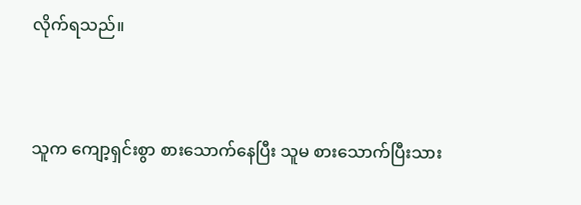လိုက်ရသည်။


သူက ကျော့ရှင်းစွာ စားသောက်နေပြီး သူမ စားသောက်ပြီးသား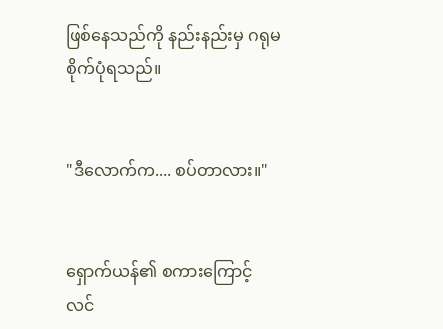ဖြစ်နေသည်ကို နည်းနည်းမှ ဂရုမစိုက်ပုံရသည်။


"ဒီလောက်က.... စပ်တာလား။"


ရှောက်ယန်၏ စကားကြောင့် လင်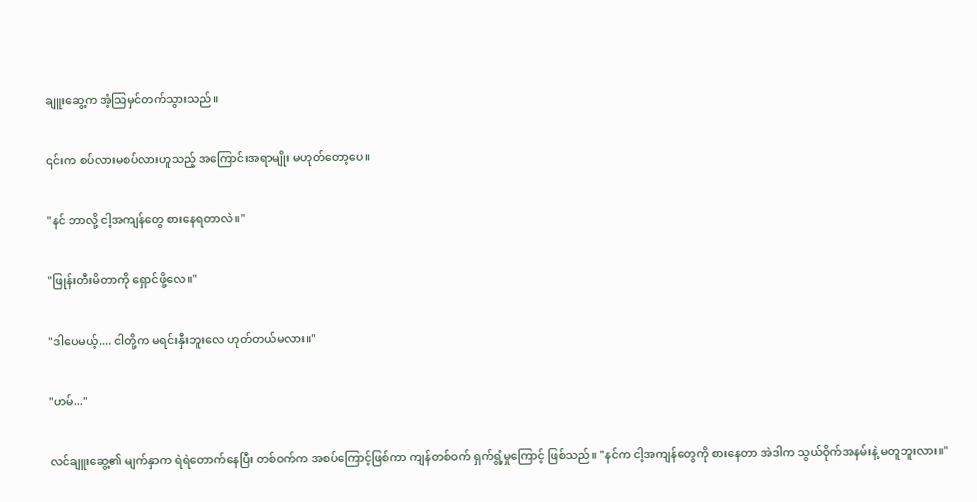ချူးဆွေ့က အံ့သြမှင်တက်သွားသည်။


၎င်းက စပ်လားမစပ်လားဟူသည့် အကြောင်းအရာမျိုး မဟုတ်တော့ပေ။


"နင် ဘာလို့ ငါ့အကျန်တွေ စားနေရတာလဲ။"


"ဖြုန်းတီးမိတာကို ရှောင်ဖို့လေ။"


"ဒါပေမယ့်.... ငါတို့က မရင်းနှီးဘူးလေ ဟုတ်တယ်မလား။"


"ဟမ်..."


လင်ချူးဆွေ့၏ မျက်နှာက ရဲရဲတောက်နေပြီး တစ်ဝက်က အစပ်ကြောင့်ဖြစ်ကာ ကျန်တစ်ဝက် ရှက်ရွံ့မှုကြောင့် ဖြစ်သည်။ "နင်က ငါ့အကျန်တွေကို စားနေတာ အဲဒါက သွယ်ဝိုက်အနမ်းနဲ့ မတူဘူးလား။"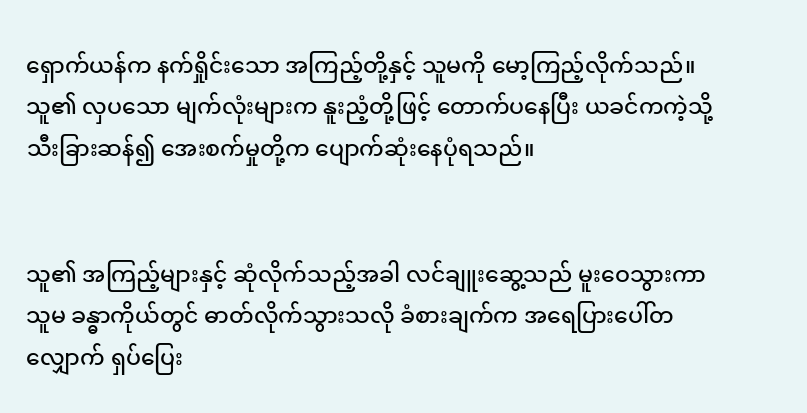ရှောက်ယန်က နက်ရှိုင်းသော အကြည့်တို့နှင့် သူမကို မော့ကြည့်လိုက်သည်။ သူ၏ လှပသော မျက်လုံးများက နူးညံ့တို့ဖြင့် တောက်ပနေပြီး ယခင်ကကဲ့သို့ သီးခြားဆန်၍ အေးစက်မှုတို့က ပျောက်ဆုံးနေပုံရသည်။


သူ၏ အကြည့်များနှင့် ဆုံလိုက်သည့်အခါ လင်ချူးဆွေ့သည် မူးဝေသွားကာ သူမ ခန္ဓာကိုယ်တွင် ဓာတ်လိုက်သွားသလို ခံစားချက်က အရေပြားပေါ်တလျှောက် ရှပ်ပြေး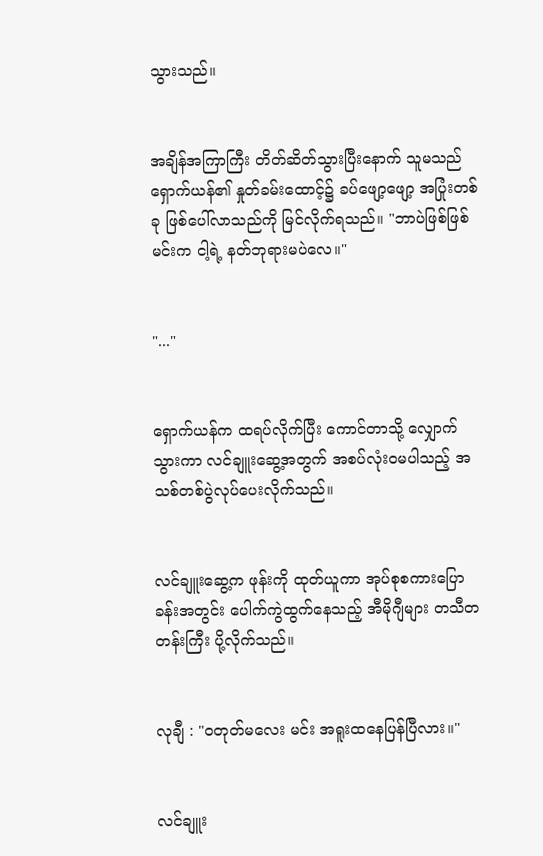သွားသည်။


အချိန်အကြာကြီး တိတ်ဆိတ်သွားပြီးနောက် သူမသည် ရှောက်ယန်၏ နှုတ်ခမ်းထောင့်၌ ခပ်ဖျော့ဖျော့ အပြုံးတစ်ခု ဖြစ်ပေါ်လာသည်ကို မြင်လိုက်ရသည်။ "ဘာပဲဖြစ်ဖြစ် မင်းက ငါ့ရဲ့ နတ်ဘုရားမပဲလေ။"


"..."


ရှောက်ယန်က ထရပ်လိုက်ပြီး ကောင်တာသို့ လျှောက်သွားကာ လင်ချူးဆွေ့အတွက် အစပ်လုံးဝမပါသည့် အသစ်တစ်ပွဲလုပ်ပေးလိုက်သည်။


လင်ချူးဆွေ့က ဖုန်းကို ထုတ်ယူကာ အုပ်စုစကားပြောခန်းအတွင်း ပေါက်ကွဲထွက်နေသည့် အီမိုဂျီများ တသီတတန်းကြီး ပို့လိုက်သည်။


လုချီ : "ဝတုတ်မလေး မင်း အရူးထနေပြန်ပြီလား။"


လင်ချူး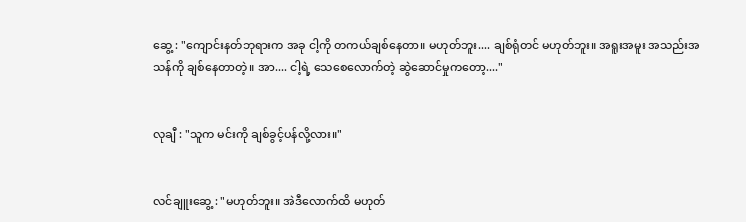ဆွေ့ : "ကျောင်းနတ်ဘုရားက အခု ငါ့ကို တကယ်ချစ်နေတာ။ မဟုတ်ဘူး.... ချစ်ရုံတင် မဟုတ်ဘူး။ အရူးအမူး အသည်းအသန်ကို ချစ်နေတာတဲ့။ အာ.... ငါ့ရဲ့ သေစေလောက်တဲ့ ဆွဲဆောင်မှုကတော့...."


လုချီ : "သူက မင်းကို ချစ်ခွင့်ပန်လို့လား။"


လင်ချူးဆွေ့ : "မဟုတ်ဘူး။ အဲဒီလောက်ထိ မဟုတ်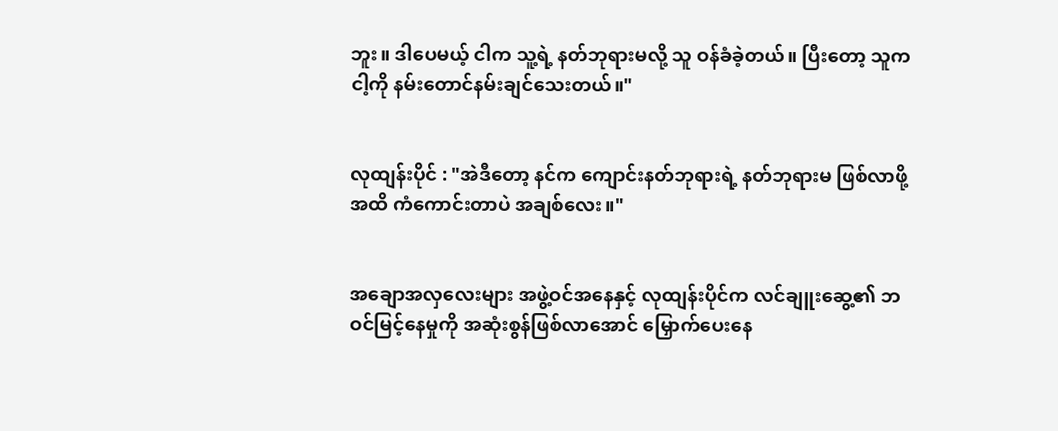ဘူး။ ဒါပေမယ့် ငါက သူ့ရဲ့ နတ်ဘုရားမလို့ သူ ဝန်ခံခဲ့တယ်။ ပြီးတော့ သူက ငါ့ကို နမ်းတောင်နမ်းချင်သေးတယ်။"


လုထျန်းပိုင် : "အဲဒီတော့ နင်က ကျောင်းနတ်ဘုရားရဲ့ နတ်ဘုရားမ ဖြစ်လာဖို့အထိ ကံကောင်းတာပဲ အချစ်လေး။"


အချောအလှလေးများ အဖွဲ့ဝင်အနေနှင့် လုထျန်းပိုင်က လင်ချူးဆွေ့၏ ဘဝင်မြင့်နေမှုကို အဆုံးစွန်ဖြစ်လာအောင် မြှောက်ပေးနေ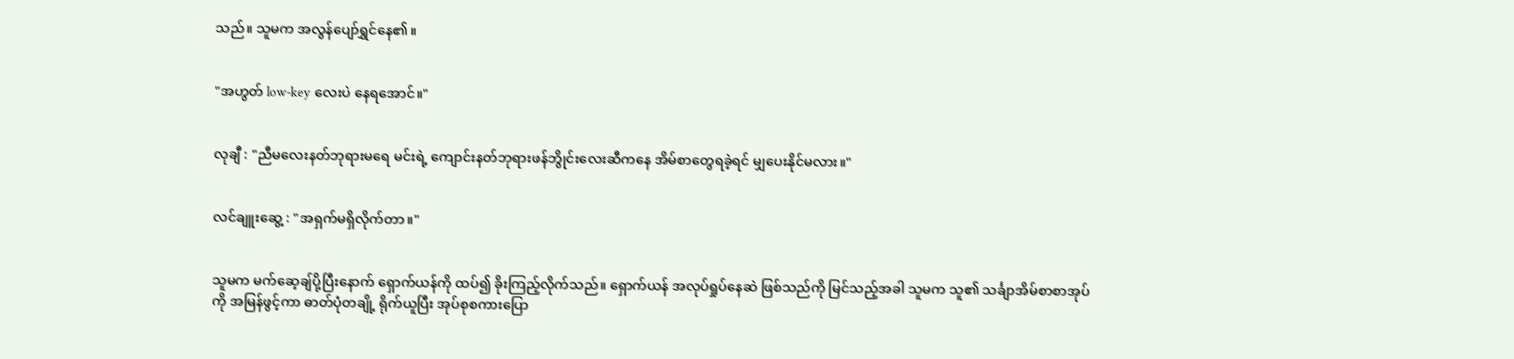သည်။ သူမက အလွန်ပျော်ရွှင်နေ၏။


"အဟွတ် low-key လေးပဲ နေရအောင်။"


လုချီ : "ညီမလေးနတ်ဘုရားမရေ မင်းရဲ့ ကျောင်းနတ်ဘုရားဖန်ဘွိုင်းလေးဆီကနေ အိမ်စာတွေရခဲ့ရင် မျှပေးနိုင်မလား။"


လင်ချူးဆွေ့ : "အရှက်မရှိလိုက်တာ။"


သူမက မက်ဆေ့ချ်ပို့ပြီးနောက် ရှောက်ယန်ကို ထပ်၍ ခိုးကြည့်လိုက်သည်။ ရှောက်ယန် အလုပ်ရှုပ်နေဆဲ ဖြစ်သည်ကို မြင်သည့်အခါ သူမက သူ၏ သင်္ချာအိမ်စာစာအုပ်ကို အမြန်ဖွင့်ကာ ဓာတ်ပုံတချို့ ရိုက်ယူပြီး အုပ်စုစကားပြော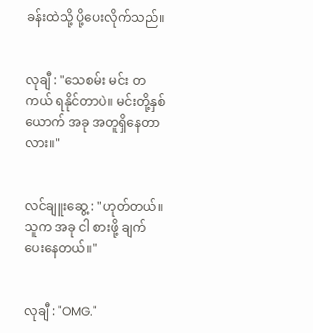ခန်းထဲသို့ ပို့ပေးလိုက်သည်။


လုချီ : "သေစမ်း မင်း တကယ် ရနိုင်တာပဲ။ မင်းတို့နှစ်ယောက် အခု အတူရှိနေတာလား။"


လင်ချူးဆွေ့ : "ဟုတ်တယ်။ သူက အခု ငါ စားဖို့ ချက်ပေးနေတယ်။"


လုချီ : "OMG."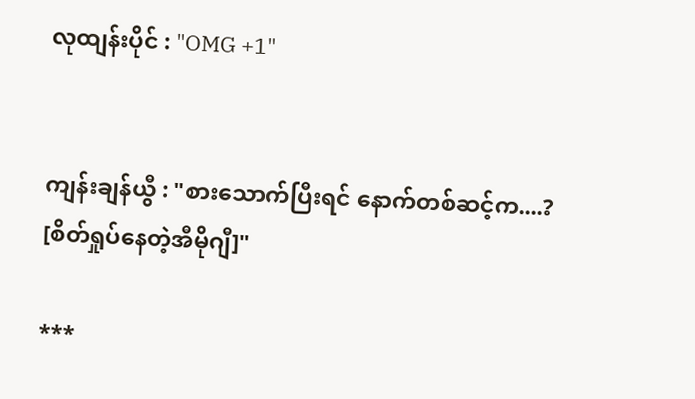လုထျန်းပိုင် : "OMG +1"


ကျန်းချန်ယွီ : "စားသောက်ပြီးရင် နောက်တစ်ဆင့်က....? [စိတ်ရှုပ်နေတဲ့အီမိုဂျီ]"

***